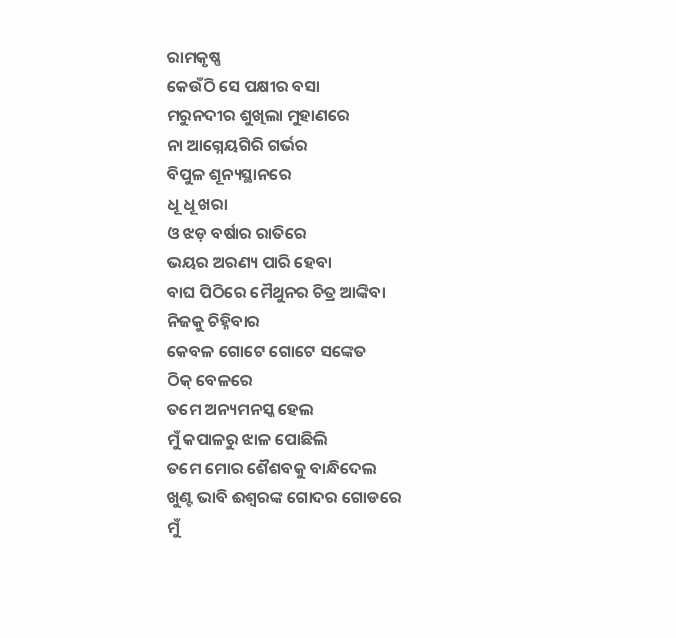ରାମକୃଷ୍ଣ
କେଉଁଠି ସେ ପକ୍ଷୀର ବସା
ମରୁନଦୀର ଶୁଖିଲା ମୁହାଣରେ
ନା ଆଗ୍ନେୟଗିରି ଗର୍ଭର
ବିପୁଳ ଶୂନ୍ୟସ୍ଥାନରେ
ଧୂ ଧୂ ଖରା
ଓ ଝଡ଼ ବର୍ଷାର ରାତିରେ
ଭୟର ଅରଣ୍ୟ ପାରି ହେବା
ବାଘ ପିଠିରେ ମୈଥୁନର ଚିତ୍ର ଆଙ୍କିବା
ନିଜକୁ ଚିହ୍ନିବାର
କେବଳ ଗୋଟେ ଗୋଟେ ସଙ୍କେତ
ଠିକ୍ ବେଳରେ
ତମେ ଅନ୍ୟମନସ୍କ ହେଲ
ମୁଁ କପାଳରୁ ଝାଳ ପୋଛିଲି
ତମେ ମୋର ଶୈଶବକୁ ବାନ୍ଧିଦେଲ
ଖୁଣ୍ଟ ଭାବି ଈଶ୍ବରଙ୍କ ଗୋଦର ଗୋଡରେ
ମୁଁ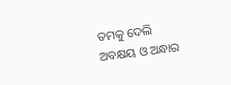ତମକୁ ଦେଲି
ଅବକ୍ଷୟ ଓ ଅନ୍ଧାର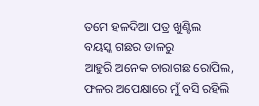ତମେ ହଳଦିଆ ପତ୍ର ଖୁଣ୍ଟିଲ
ବୟସ୍କ ଗଛର ଡାଳରୁ
ଆହୁରି ଅନେକ ଚାରାଗଛ ରୋପିଲ,
ଫଳର ଅପେକ୍ଷାରେ ମୁଁ ବସି ରହିଲି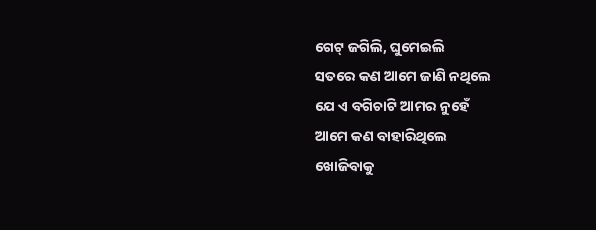ଗେଟ୍ ଜଗିଲି, ଘୁମେଇଲି
ସତରେ କଣ ଆମେ ଜାଣି ନଥିଲେ
ଯେ ଏ ବଗିଚାଟି ଆମର ନୁହେଁ
ଆମେ କଣ ବାହାରିଥିଲେ
ଖୋଜିବାକୁ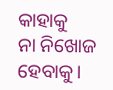କାହାକୁ
ନା ନିଖୋଜ ହେବାକୁ।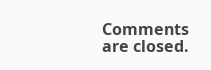Comments are closed.